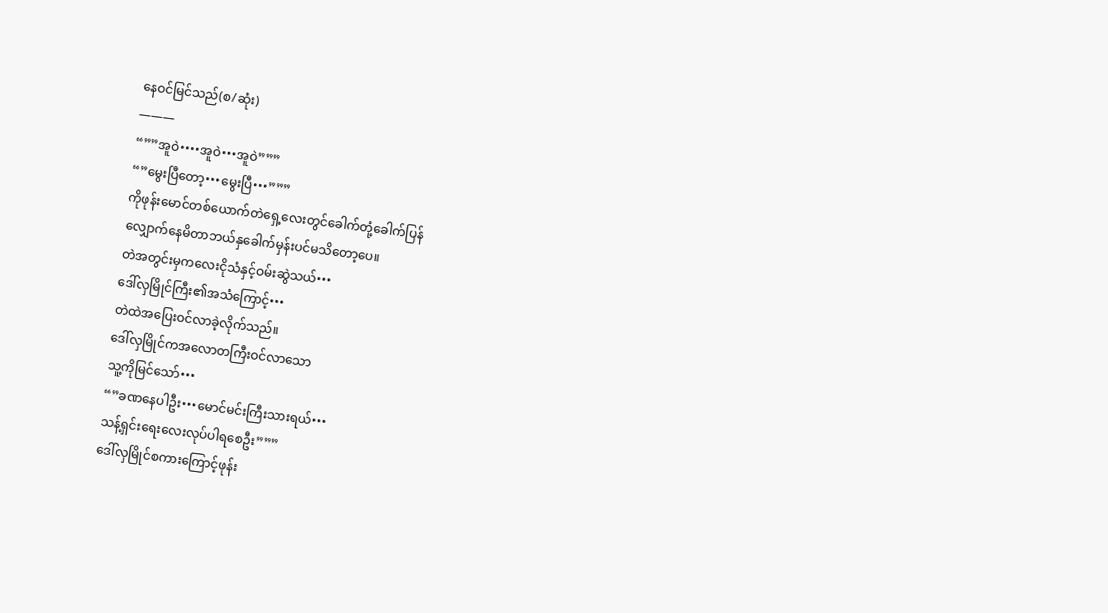နေဝင်မြင်သည်(စ/ဆုံး)
———
“””အူဝဲ••••အူဝဲ•••အူဝဲ”””
“”မွေးပြီတော့•••မွေးပြီ•••”””
ကိုဖုန်းမောင်တစ်ယောက်တဲရှေ့လေးတွင်ခေါက်တုံ့ခေါက်ပြန်
လျှောက်နေမိတာဘယ်နှခေါက်မှန်းပင်မသိတော့ပေ။
တဲအတွင်းမှကလေးငိုသံနှင့်ဝမ်းဆွဲသယ်•••
ဒေါ်လှမြိုင်ကြီး၏အသံကြောင့်•••
တဲထဲအပြေးဝင်လာခဲ့လိုက်သည်။
ဒေါ်လှမြိုင်ကအလောတကြီးဝင်လာသော
သူ့ကိုမြင်သော်•••
“”ခဏနေပါဦး•••မောင်မင်းကြီးသားရယ်•••
သန့်ရှင်းရေးလေးလုပ်ပါရစေဦး”””
ဒေါ်လှမြိုင်စကားကြောင့်ဖုန်း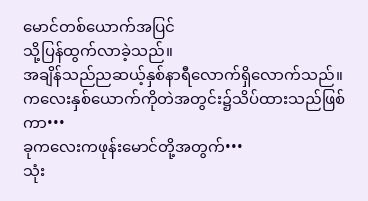မောင်တစ်ယောက်အပြင်
သို့ပြန်ထွက်လာခဲ့သည်။
အချိန်သည်ညဆယ့်နှစ်နာရီလောက်ရှိလောက်သည်။
ကလေးနှစ်ယောက်ကိုတဲအတွင်း၌သိပ်ထားသည်ဖြစ်ကာ•••
ခုကလေးကဖုန်းမောင်တို့အတွက်•••
သုံး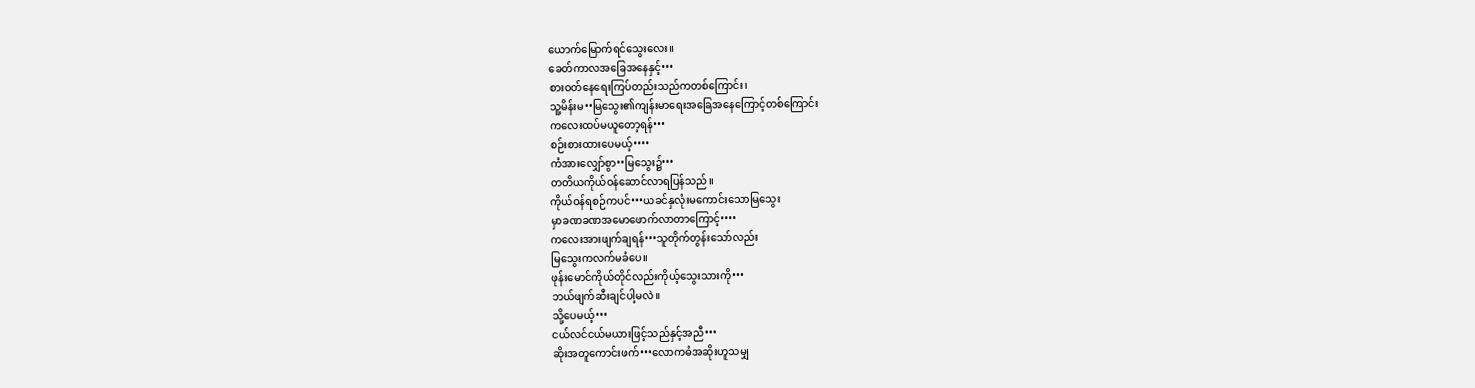ယောက်မြောက်ရင်သွေးလေး။
ခေတ်ကာလအခြေအနေနှင့်•••
စားဝတ်နေရေးကြပ်တည်းသည်ကတစ်ကြောင်း၊
သူ့မိန်းမ••မြသွေး၏ကျန်းမာရေးအခြေအနေကြောင့်တစ်ကြောင်း
ကလေးထပ်မယူတော့ရန်•••
စဉ်းစားထားပေမယ့်••••
ကံအားလျှော်စွာ••မြသွေး၌•••
တတိယကိုယ်ဝန်ဆောင်လာရပြန်သည်။
ကိုယ်ဝန်ရစဉ်ကပင်•••ယခင်နှလုံးမကောင်းသောမြသွေး
မှာခဏခဏအမောဖောက်လာတာကြောင့်••••
ကလေးအားဖျက်ချရန်•••သူတိုက်တွန်းသော်လည်း
မြသွေးကလက်မခံပေ။
ဖုန်းမောင်ကိုယ်တိုင်လည်းကိုယ့်သွေးသားကို•••
ဘယ်ဖျက်ဆီးချင်ပါ့မလဲ။
သို့ပေမယ့်•••
ငယ်လင်ငယ်မယားဖြင့်သည်နှင့်အညီ•••
ဆိုးအတူကောင်းဖက်•••လောကဓံအဆိုးဟူသမျှ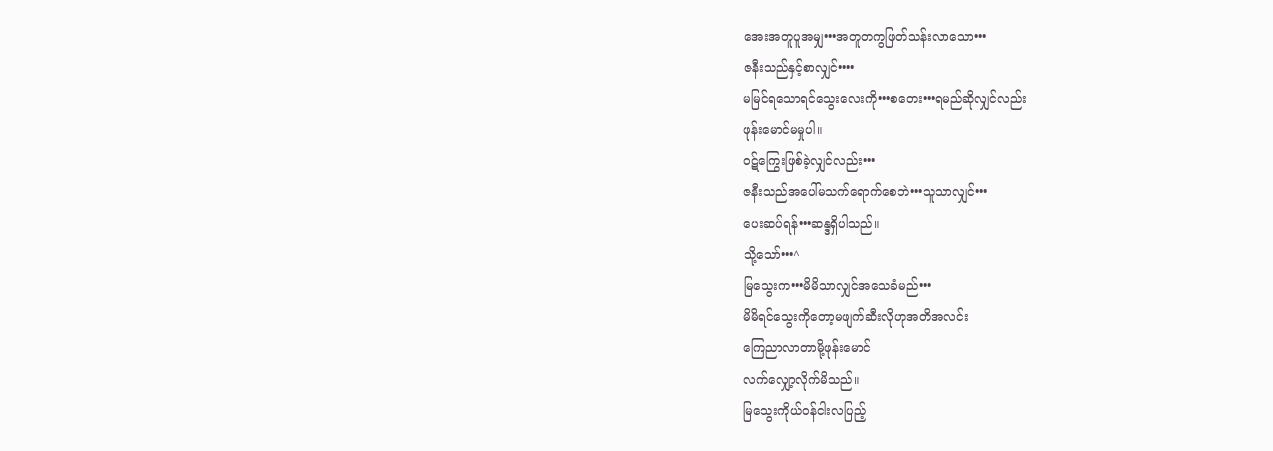အေးအတူပူအမျှ•••အတူတကွဖြတ်သန်းလာသော•••
ဇနီးသည်နှင့်စာလျှင်••••
မမြင်ရသောရင်သွေးလေးကို•••စတေး•••ရမည်ဆိုလျှင်လည်း
ဖုန်းမောင်မမှုပါ။
ဝဋ်ကြွေးဖြစ်ခဲ့လျှင်လည်း•••
ဇနီးသည်အပေါ်မသက်ရောက်စေဘဲ•••သူသာလျှင်•••
ပေးဆပ်ရန်•••ဆန္ဒရှိပါသည်။
သို့သော်•••^
မြသွေးက•••မိမိသာလျှင်အသေခံမည်•••
မိမိရင်သွေးကိုတော့မဖျက်ဆီးလိုဟုအတိအလင်း
ကြေညာလာတာမို့ဖုန်းမောင်
လက်လျှော့လိုက်မိသည်။
မြသွေးကိုယ်ဝန်ငါးလပြည့်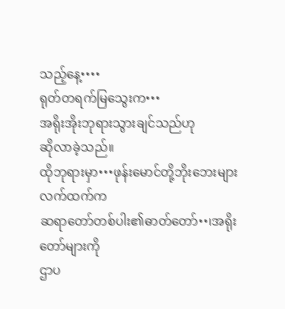သည့်နေ့••••
ရုတ်တရက်မြသွေးက•••
အရိုးအိုးဘုရားသွားချင်သည်ဟု
ဆိုလာခဲ့သည်။
ထိုဘုရားမှာ•••ဖုန်းမောင်တို့ဘိုးဘေးများလက်ထက်က
ဆရာတော်တစ်ပါး၏ဓာတ်တော်••၊အရိုးတော်များကို
ဌာပ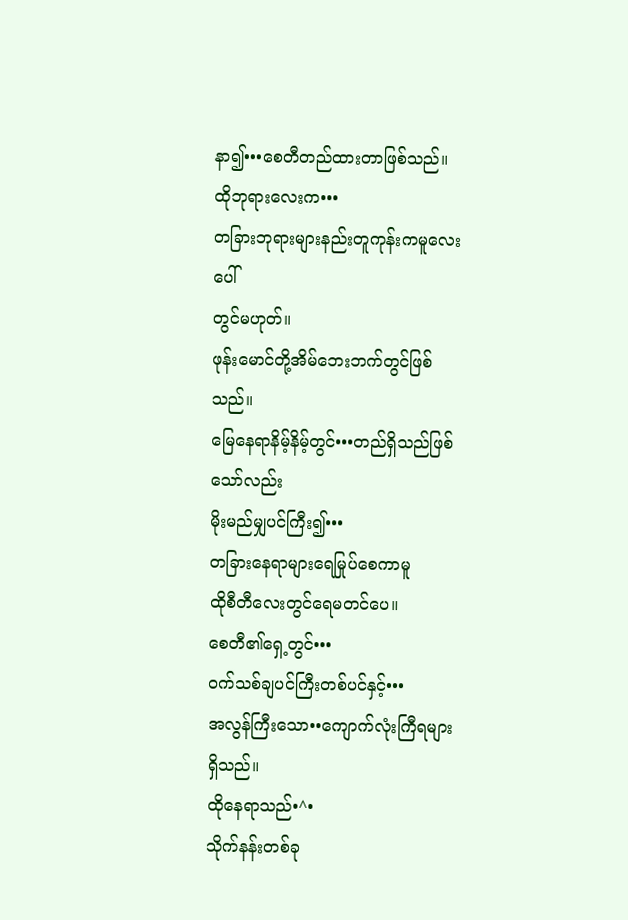နာ၍•••စေတီတည်ထားတာဖြစ်သည်။
ထိုဘုရားလေးက•••
တခြားဘုရားများနည်းတူကုန်းကမူလေးပေါ်
တွင်မဟုတ်။
ဖုန်းမောင်တို့အိမ်ဘေးဘက်တွင်ဖြစ်သည်။
မြေနေရာနိမ့်နိမ့်တွင်•••တည်ရှိသည်ဖြစ်သော်လည်း
မိုးမည်မျှပင်ကြီး၍•••
တခြားနေရာများရေမြုပ်စေကာမူ
ထိုစီတီလေးတွင်ရေမတင်ပေ။
စေတီ၏ရှေ့တွင်•••
ဝက်သစ်ချပင်ကြီးတစ်ပင်နှင့်•••
အလွန်ကြီးသော••ကျောက်လုံးကြီရများရှိသည်။
ထိုနေရာသည်•^•
သိုက်နန်းတစ်ခု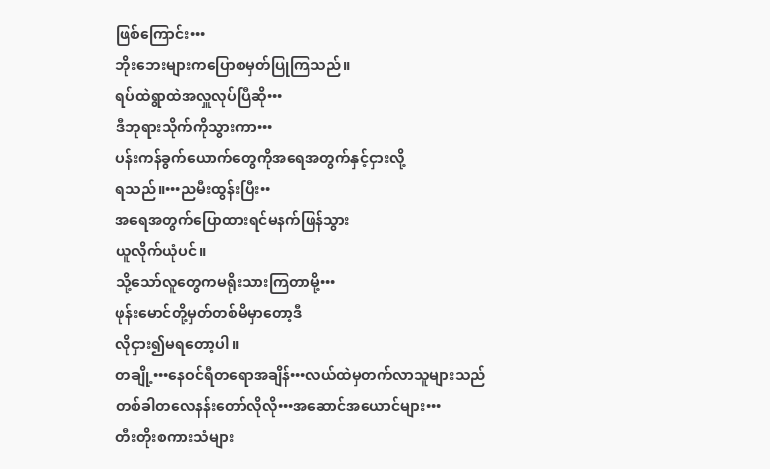ဖြစ်ကြောင်း•••
ဘိုးဘေးများကပြောစမှတ်ပြုကြသည်။
ရပ်ထဲရွာထဲအလှူလုပ်ပြီဆို•••
ဒီဘုရားသိုက်ကိုသွားကာ•••
ပန်းကန်ခွက်ယောက်တွေကိုအရေအတွက်နှင့်ငှားလို့
ရသည်။•••ညမီးထွန်းပြီး••
အရေအတွက်ပြောထားရင်မနက်ဖြန်သွား
ယူလိုက်ယုံပင်။
သို့သော်လူတွေကမရိုးသားကြတာမို့•••
ဖုန်းမောင်တို့မှတ်တစ်မိမှာတော့ဒီ
လိုငှား၍မရတော့ပါ။
တချို့•••နေဝင်ရီတရောအချိန်•••လယ်ထဲမှတက်လာသူများသည်
တစ်ခါတလေနန်းတော်လိုလို•••အဆောင်အယောင်များ•••
တီးတိုးစကားသံများ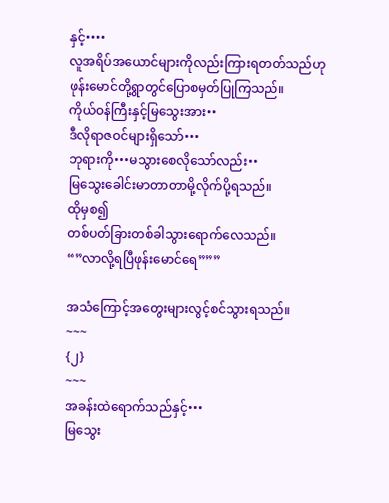နှင့်••••
လူအရိပ်အယောင်များကိုလည်းကြားရတတ်သည်ဟု
ဖုန်းမောင်တို့ရွာတွင်ပြောစမှတ်ပြုကြသည်။
ကိုယ်ဝန်ကြီးနှင့်မြသွေးအား••
ဒီလိုရာဇဝင်များရှိသော်•••
ဘုရားကို•••မသွားစေလိုသော်လည်း••
မြသွေးခေါင်းမာတာတာမို့လိုက်ပို့ရသည်။
ထိုမှစ၍
တစ်ပတ်ခြားတစ်ခါသွားရောက်လေသည်။
“”လာလို့ရပြီဖုန်းမောင်ရေ”””

အသံကြောင့်အတွေးများလွင့်စင်သွားရသည်။
~~~
{၂}
~~~
အခန်းထဲရောက်သည်နှင့်•••
မြသွေး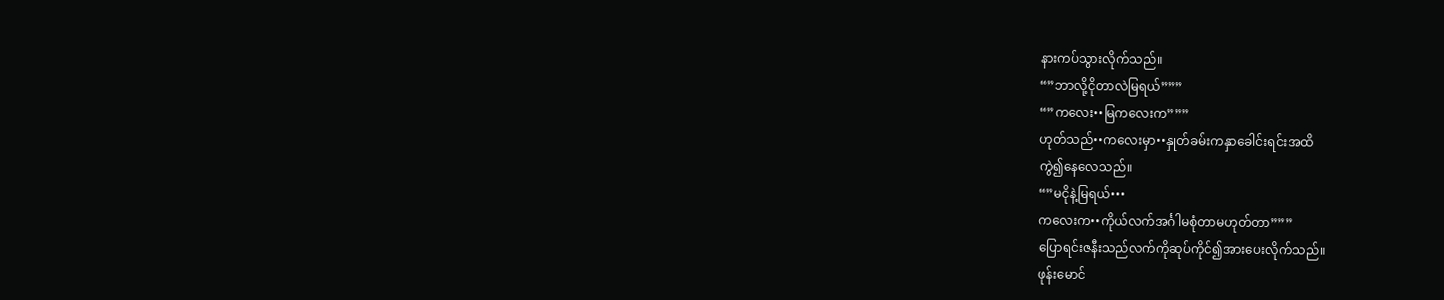နားကပ်သွားလိုက်သည်။
“”ဘာလို့ငိုတာလဲမြရယ်”””
“”ကလေး••မြကလေးက”””
ဟုတ်သည်••ကလေးမှာ••နှုတ်ခမ်းကနှာခေါင်းရင်းအထိ
ကွဲ၍နေလေသည်။
“”မငိုနဲ့မြရယ်•••
ကလေးက••ကိုယ်လက်အင်္ဂါမစုံတာမဟုတ်တာ”””
ပြောရင်းဇနီးသည်လက်ကိုဆုပ်ကိုင်၍အားပေးလိုက်သည်။
ဖုန်းမောင်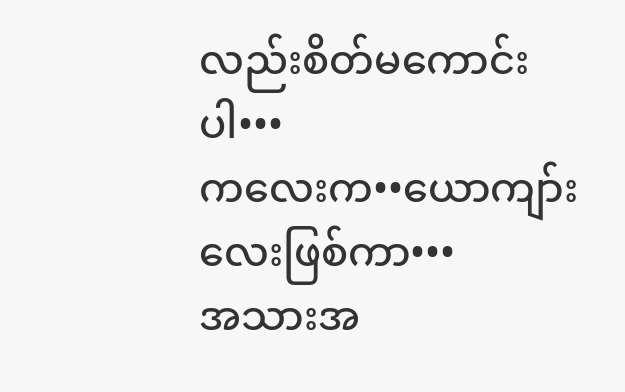လည်းစိတ်မကောင်းပါ•••
ကလေးက••ယောကျာ်းလေးဖြစ်ကာ•••
အသားအ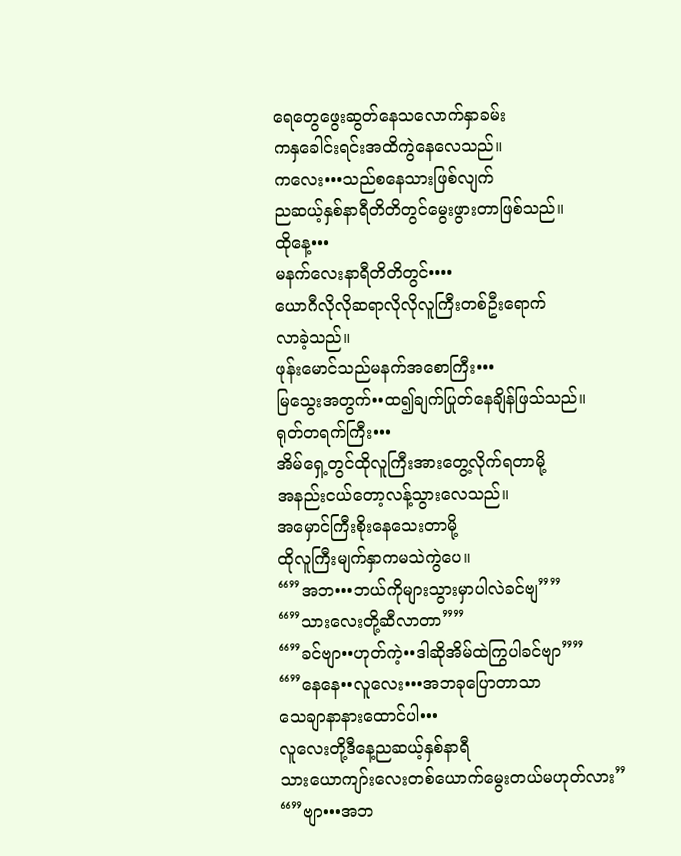ရေတွေဖွေးဆွတ်နေသလောက်နှာခမ်း
ကနှခေါင်းရင်းအထိကွဲနေလေသည်။
ကလေး•••သည်စနေသားဖြစ်လျက်
ညဆယ့်နှစ်နာရီတိတိတွင်မွေးဖွားတာဖြစ်သည်။
ထိုနေ့•••
မနက်လေးနာရီတိတိတွင်••••
ယောဂီလိုလိုဆရာလိုလိုလူကြီးတစ်ဦးရောက်
လာခဲ့သည်။
ဖုန်းမောင်သည်မနက်အစောကြီး•••
မြသွေးအတွက်••ထ၍ချက်ပြုတ်နေချိန်ဖြသ်သည်။
ရုတ်တရက်ကြီး•••
အိမ်ရှေ့တွင်ထိုလူကြီးအားတွေ့လိုက်ရတာမို့
အနည်းငယ်တော့လန့်သွားလေသည်။
အမှောင်ကြီးစိုးနေသေးတာမို့
ထိုလူကြီးမျက်နှာကမသဲကွဲပေ။
“”အဘ•••ဘယ်ကိုများသွားမှာပါလဲခင်ဗျ””
“”သားလေးတို့ဆီလာတာ””
“”ခင်ဗျာ••ဟုတ်ကဲ့••ဒါဆိုအိမ်ထဲကြွပါခင်ဗျာ””
“”နေနေ••လူလေး•••အဘခုပြောတာသာ
သေချာနာနားထောင်ပါ•••
လူလေးတို့ဒီနေ့ညဆယ့်နှစ်နာရီ
သားယောကျာ်းလေးတစ်ယောက်မွေးတယ်မဟုတ်လား”
“”ဗျာ•••အဘ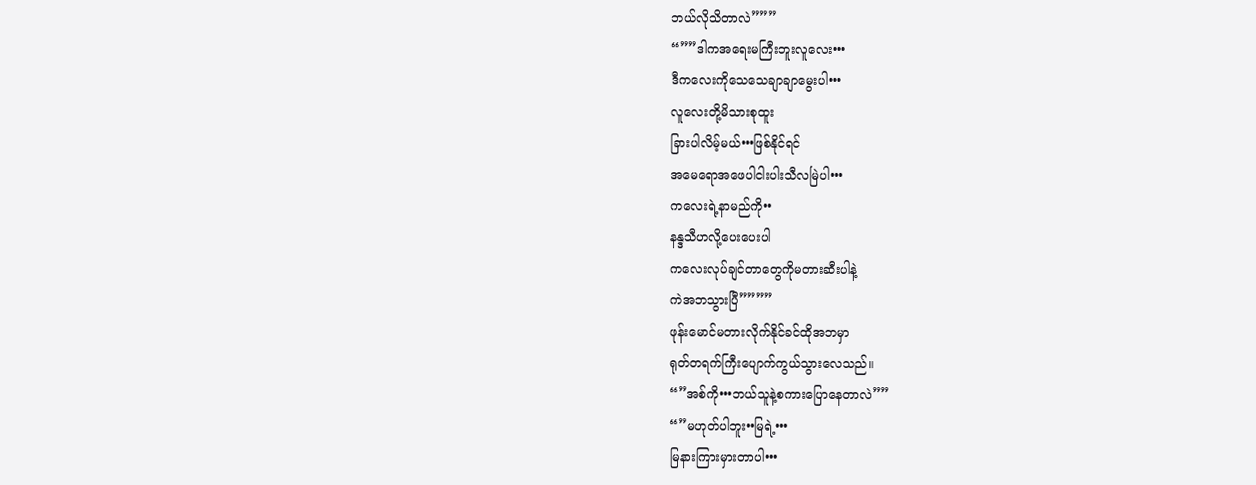ဘယ်လိုသိတာလဲ”””
“””ဒါကအရေးမကြီးဘူးလူလေး•••
ဒီကလေးကိုသေသေချာချာမွေးပါ•••
လူလေးတို့မိသားစုထူး
ခြားပါလိမ့်မယ်•••ဖြစ်နိုင်ရင်
အမေရောအဖေပါငါးပါးသီလမြဲပါ•••
ကလေးရဲ့နာမည်ကို••
နန္ဒသီဟလို့ပေးပေးပါ
ကလေးလုပ်ချင်တာတွေကိုမတားဆီးပါနဲ့
ကဲအဘသွားပြီ””””
ဖုန်းမောင်မတားလိုက်နိုင်ခင်ထိုအဘမှာ
ရုတ်တရက်ကြီးပျောက်ကွယ်သွားလေသည်။
“”အစ်ကို•••ဘယ်သူနဲ့စကားပြောနေတာလဲ””
“”မဟုတ်ပါဘူး••မြရဲ့•••
မြနားကြားမှားတာပါ•••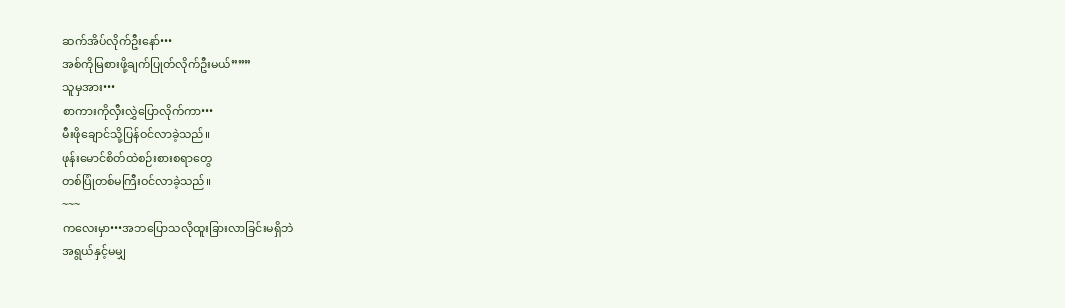ဆက်အိပ်လိုက်ဦးနော်•••
အစ်ကိုမြစားဖို့ချက်ပြုတ်လိုက်ဦးမယ်”””
သူမှအား•••
စာကားကိုလှီးလွှဲပြောလိုက်ကာ•••
မီးဖိုချောင်သို့ပြန်ဝင်လာခဲ့သည်။
ဖုန်းမောင်စိတ်ထဲစဉ်းစားစရာတွေ
တစ်ပြုံတစ်မကြီးဝင်လာခဲ့သည်။
~~~
ကလေးမှာ•••အဘပြောသလိုထူးခြားလာခြင်းမရှိဘဲ
အရွယ်နှင့်မမျှ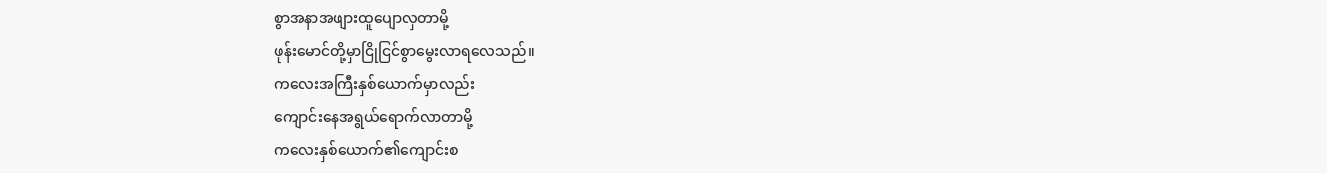စွာအနာအဖျားထူပျောလှတာမို့
ဖုန်းမောင်တို့မှာငြိုငြင်စွာမွေးလာရလေသည်။
ကလေးအကြီးနှစ်ယောက်မှာလည်း
ကျောင်းနေအရွယ်ရောက်လာတာမို့
ကလေးနှစ်ယောက်၏ကျောင်းစ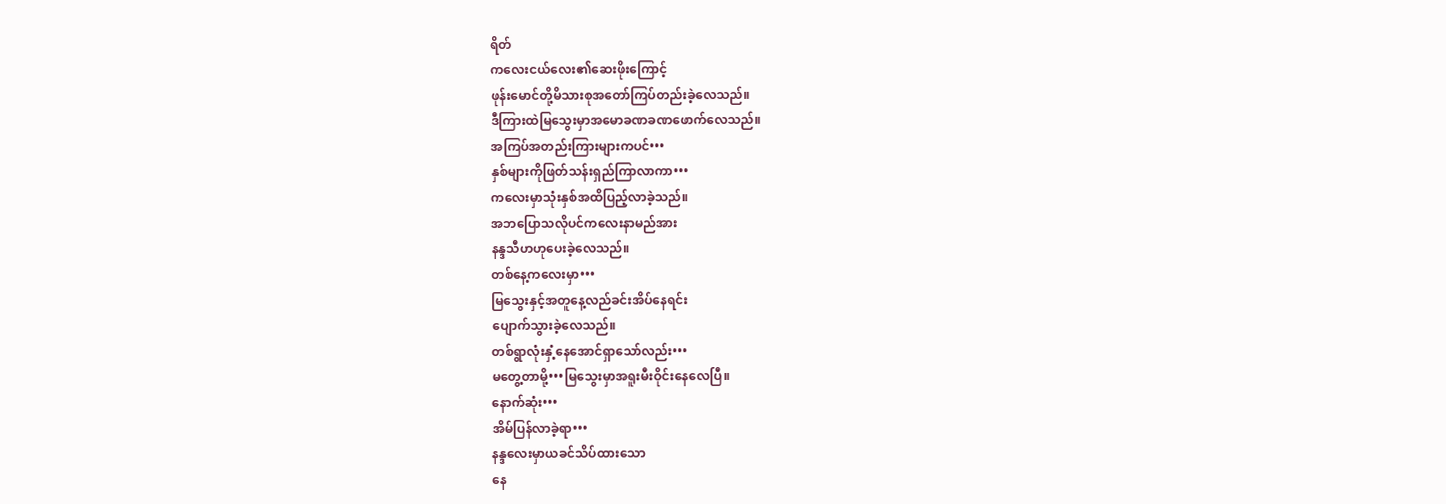ရိတ်
ကလေးငယ်လေး၏ဆေးဖိုးကြောင့်
ဖုန်းမောင်တို့မိသားစုအတော်ကြပ်တည်းခဲ့လေသည်။
ဒီကြားထဲမြသွေးမှာအမောခဏခဏဖောက်လေသည်။
အကြပ်အတည်းကြားများကပင်•••
နှစ်များကိုဖြတ်သန်းရှည်ကြာလာကာ•••
ကလေးမှာသုံးနှစ်အထိပြည့်လာခဲ့သည်။
အဘပြောသလိုပင်ကလေးနာမည်အား
နန္ဒသီဟဟုပေးခဲ့လေသည်။
တစ်နေ့ကလေးမှာ•••
မြသွေးနှင့်အတူနေ့လည်ခင်းအိပ်နေရင်း
ပျောက်သွားခဲ့လေသည်။
တစ်ရွာလုံးနှံ့နေအောင်ရှာသော်လည်း•••
မတွေ့တာမို့•••မြသွေးမှာအရူးမီးဝိုင်းနေလေပြီ။
နောက်ဆုံး•••
အိမ်ပြန်လာခဲ့ရာ•••
နန္ဒလေးမှာယခင်သိပ်ထားသော
နေ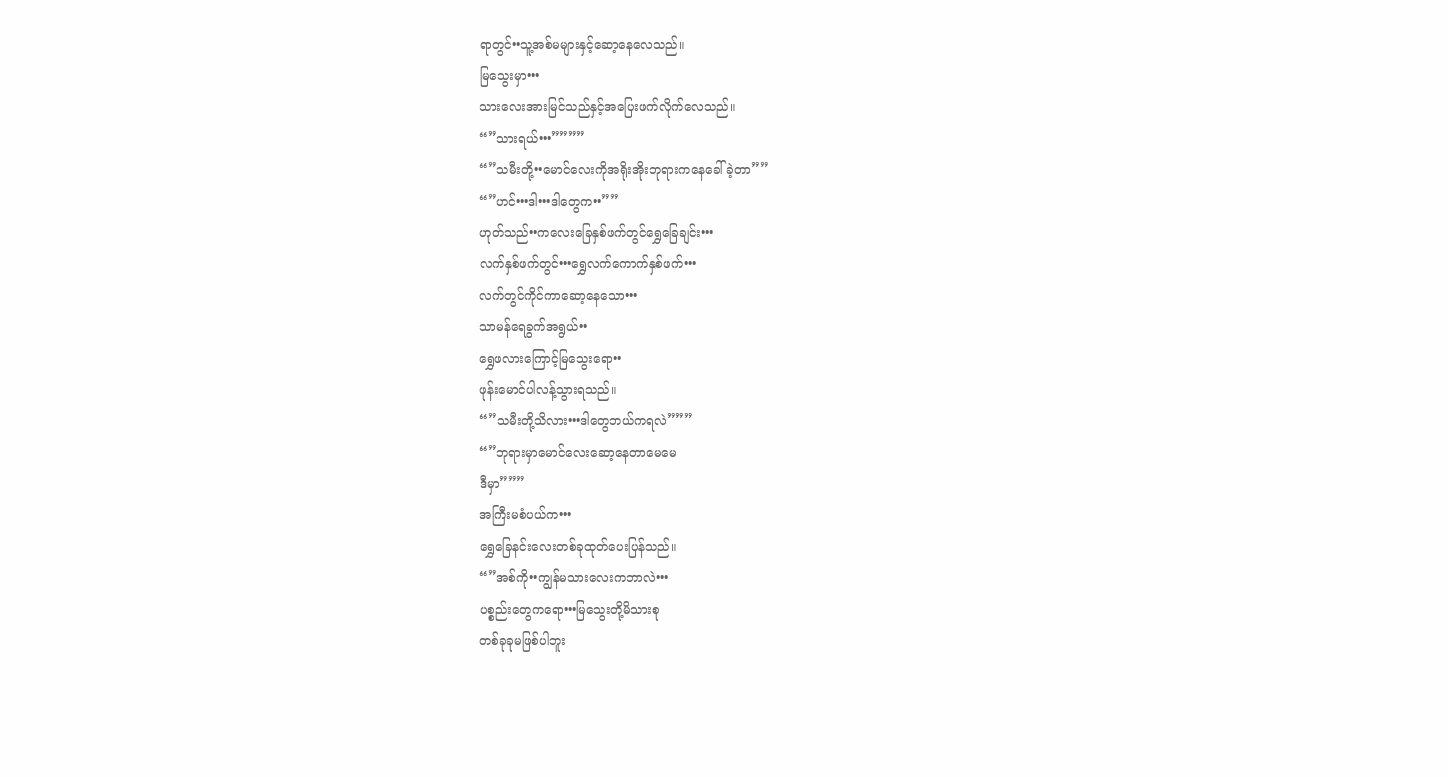ရာတွင်••သူ့အစ်မများနှင့်ဆော့နေလေသည်။
မြသွေးမှာ•••
သားလေးအားမြင်သည်နှင့်အပြေးဖက်လိုက်လေသည်။
“”သားရယ်•••””””
“”သမီးတို့••မောင်လေးကိုအရိုးအိုးဘုရားကနေခေါ်ခဲ့တာ””
“”ဟင်•••ဒါ•••ဒါတွေက••””
ဟုတ်သည်••ကလေးခြေနှစ်ဖက်တွင်ရွှေခြေချင်း•••
လက်နှစ်ဖက်တွင်•••ရွှေလက်ကောက်နှစ်ဖက်•••
လက်တွင်ကိုင်ကာဆော့နေသော•••
သာမန်ရေခွက်အရွယ်••
ရွှေဖလားကြောင့်မြသွေးရော••
ဖုန်းမောင်ပါလန့်သွားရသည်။
“”သမီးတို့သိလား•••ဒါတွေဘယ်ကရလဲ”””
“”ဘုရားမှာမောင်လေးဆော့နေတာမေမေ
ဒီမှာ”””
အကြီးမစံပယ်က•••
ရွှေခြေနင်းလေးတစ်ခုထုတ်ပေးပြန်သည်။
“”အစ်ကို••ကျွန်မသားလေးကဘာလဲ•••
ပစ္စည်းတွေကရော•••မြသွေးတို့မိသားစု
တစ်ခုခုမဖြစ်ပါဘူး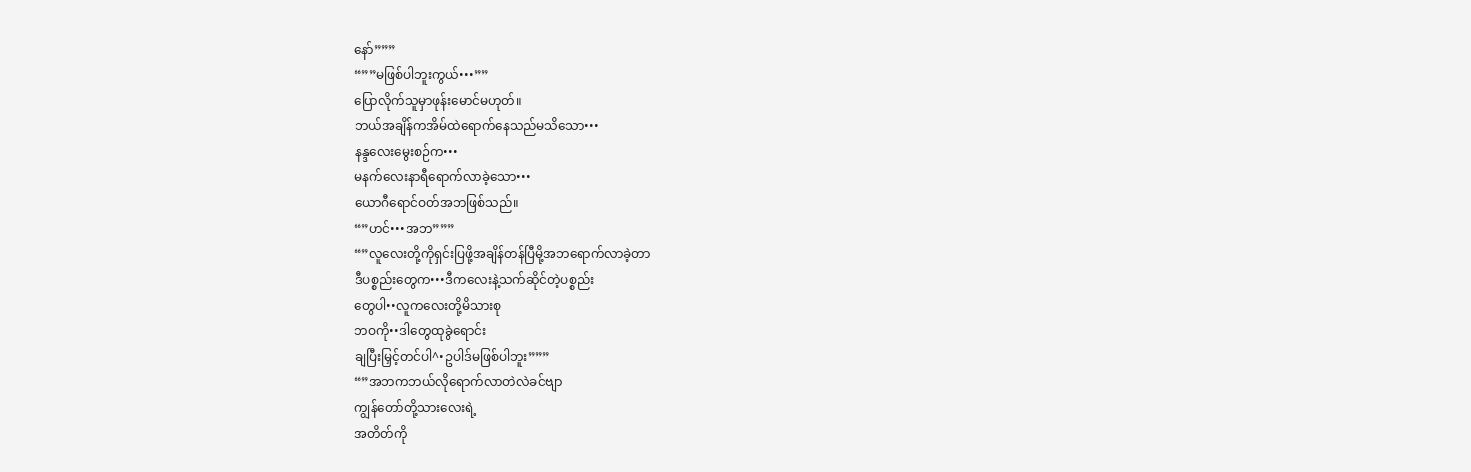နော်”””
“””မဖြစ်ပါဘူးကွယ်•••””
ပြောလိုက်သူမှာဖုန်းမောင်မဟုတ်။
ဘယ်အချိန်ကအိမ်ထဲရောက်နေသည်မသိသော•••
နန္ဒလေးမွေးစဉ်က•••
မနက်လေးနာရီရောက်လာခဲ့သော•••
ယောဂီရောင်ဝတ်အဘဖြစ်သည်။
“”ဟင်•••အဘ”””
“”လူလေးတို့ကိုရှင်းပြဖို့အချိန်တန်ပြီမို့အဘရောက်လာခဲ့တာ
ဒီပစ္စည်းတွေက•••ဒီကလေးနဲ့သက်ဆိုင်တဲ့ပစ္စည်း
တွေပါ••လူကလေးတို့မိသားစု
ဘဝကို••ဒါတွေထုခွဲရောင်း
ချပြီးမြှင့်တင်ပါ^•ဥပါဒ်မဖြစ်ပါဘူး”””
“”အဘကဘယ်လိုရောက်လာတဲလဲခင်ဗျာ
ကျွန်တော်တို့သားလေးရဲ့
အတိတ်ကို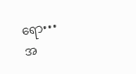ရော•••
အ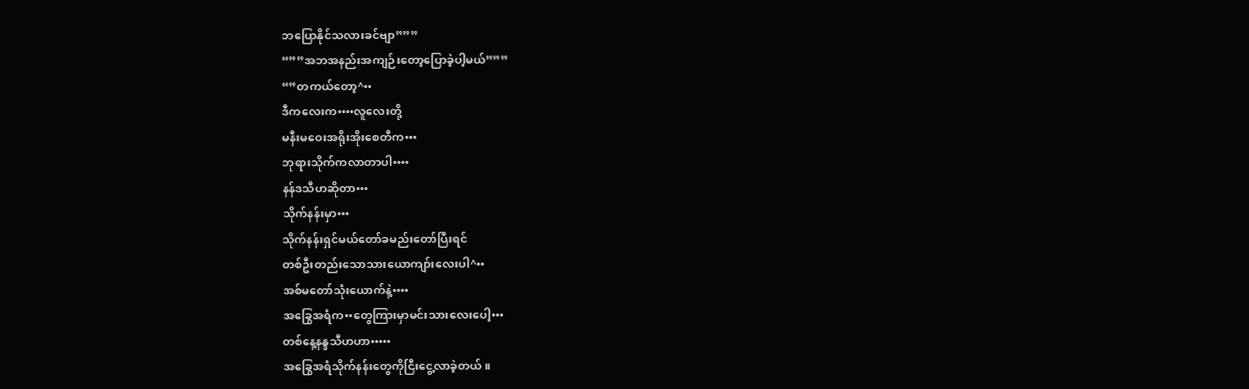ဘပြောနိုင်သလားခင်ဗျာ”””
“””အဘအနည်းအကျဉ်းတော့ပြောခဲ့ပါ့မယ်”””
“”တကယ်တော့^••
ဒီကလေးက••••လူလေးတို့
မနီးမဝေးအရိုးအိုးစေတီက•••
ဘုရားသိုက်ကလာတာပါ••••
နန်ဒသီဟဆိုတာ•••
သိုက်နန်းမှာ•••
သိုက်နန်းရှင်မယ်တော်ခမည်းတော်ပြီးရင်
တစ်ဦးတည်းသောသားယောကျာ်းလေးပါ^••
အစ်မတော်သုံးယောက်နဲ့••••
အခြွေအရံက••တွေကြားမှာမင်းသားလေးပေါ့•••
တစ်နေ့နန္ဒသီဟဟာ•••••
အခြွေအရံသိုက်နန်းတွေကိုငြီးငွေ့လာခဲ့တယ်။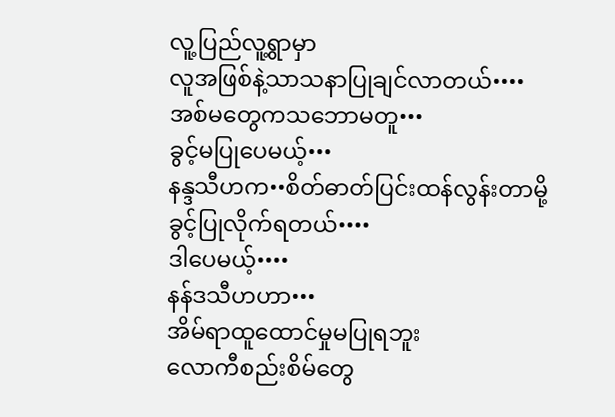လူ့ပြည်လူ့ရွာမှာ
လူအဖြစ်နဲ့သာသနာပြုချင်လာတယ်••••
အစ်မတွေကသဘောမတူ•••
ခွင့်မပြုပေမယ့်•••
နန္ဒသီဟက••စိတ်ဓာတ်ပြင်းထန်လွန်းတာမို့
ခွင့်ပြုလိုက်ရတယ်••••
ဒါပေမယ့်••••
နန်ဒသီဟဟာ•••
အိမ်ရာထူထောင်မှုမပြုရဘူး
လောကီစည်းစိမ်တွေ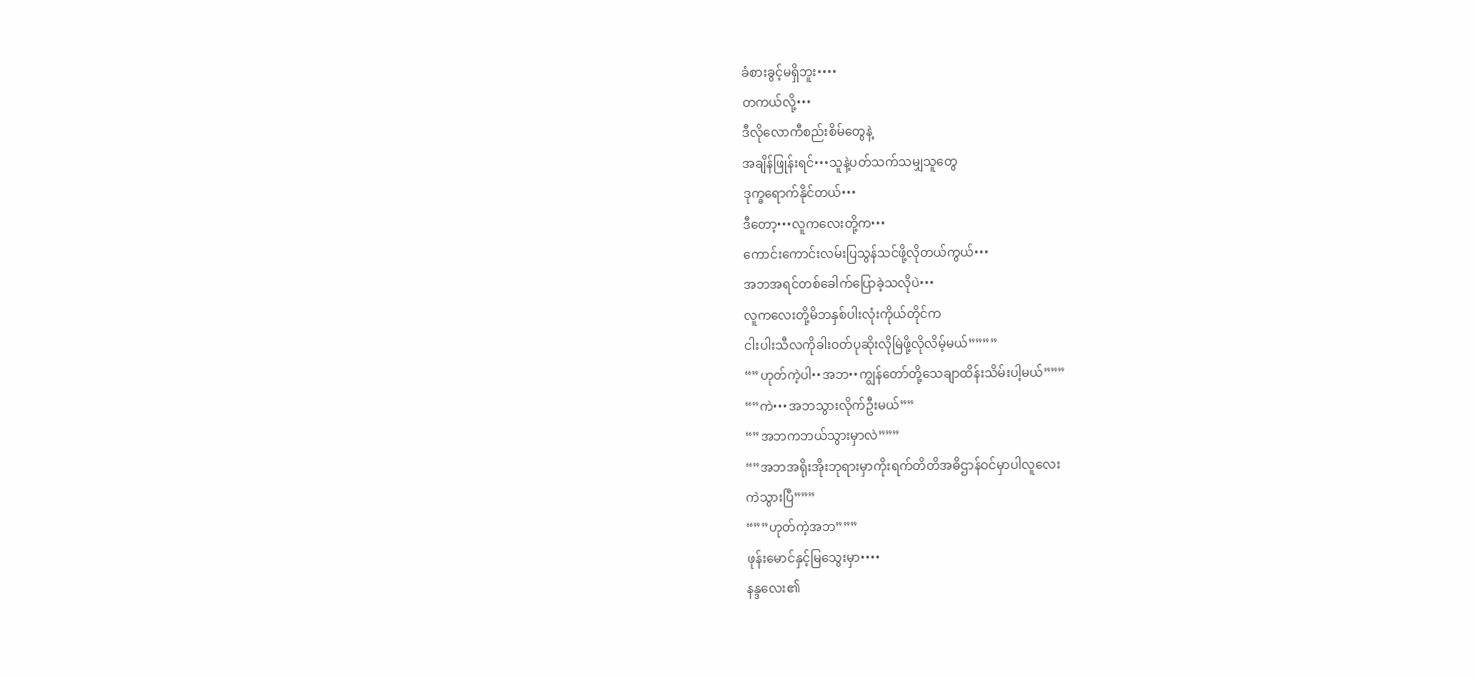ခံစားခွင့်မရှိဘူး••••
တကယ်လို့•••
ဒီလိုလောကီစည်းစိမ်တွေနဲ့
အချိန်ဖြုန်းရင်•••သူနဲ့ပတ်သက်သမျှသူတွေ
ဒုက္ခရောက်နိုင်တယ်•••
ဒီတော့•••လူကလေးတို့က•••
ကောင်းကောင်းလမ်းပြသွန်သင်ဖို့လိုတယ်ကွယ်•••
အဘအရင်တစ်ခေါက်ပြောခဲ့သလိုပဲ•••
လူကလေးတို့မိဘနှစ်ပါးလုံးကိုယ်တိုင်က
ငါးပါးသီလကိုခါးဝတ်ပုဆိုးလိုမြဲဖို့လိုလိမ့်မယ်””””
“”ဟုတ်ကဲ့ပါ••အဘ••ကျွန်တော်တို့သေချာထိန်းသိမ်းပါ့မယ်”””
“”ကဲ•••အဘသွားလိုက်ဦးမယ်””
“”အဘကဘယ်သွားမှာလဲ”””
“”အဘအရိုးအိုးဘုရားမှာကိုးရက်တိတိအဓိဌာန်ဝင်မှာပါလူလေး
ကဲသွားပြီ”””
“””ဟုတ်ကဲ့အဘ”””
ဖုန်းမောင်နှင့်မြသွေးမှာ••••
နန္ဒလေး၏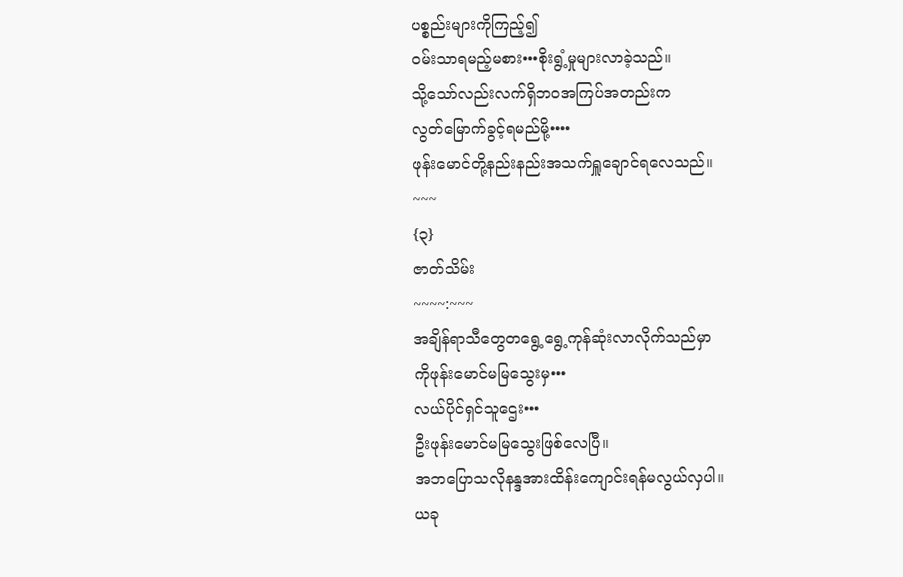ပစ္စည်းများကိုကြည့်၍
ဝမ်းသာရမည့်မစား•••စိုးရွံ့မှုများလာခဲ့သည်။
သို့သော်လည်းလက်ရှိဘဝအကြပ်အတည်းက
လွတ်မြောက်ခွင့်ရမည်မို့••••
ဖုန်းမောင်တို့နည်းနည်းအသက်ရှူချောင်ရလေသည်။
~~~
{၃}
ဇာတ်သိမ်း
~~~~:~~~
အချိန်ရာသီတွေတရွေ့ရွေ့ကုန်ဆုံးလာလိုက်သည်မှာ
ကိုဖုန်းမောင်မမြသွေးမှ•••
လယ်ပိုင်ရှင်သူဌေး•••
ဦးဖုန်းမောင်မမြသွေးဖြစ်လေပြီ။
အဘပြောသလိုနန္ဒအားထိန်းကျောင်းရန်မလွယ်လှပါ။
ယခု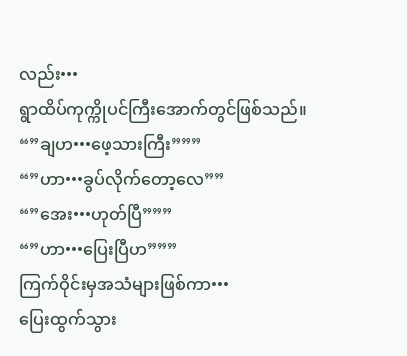လည်း•••
ရွာထိပ်ကုက္ကိုပင်ကြီးအောက်တွင်ဖြစ်သည်။
“”ချဟ•••ဖေ့သားကြီး”””
“”ဟာ•••ခွပ်လိုက်တော့လေ””
“”အေး•••ဟုတ်ပြီ”””
“”ဟာ•••ပြေးပြီဟ”””
ကြက်ဝိုင်းမှအသံများဖြစ်ကာ•••
ပြေးထွက်သွား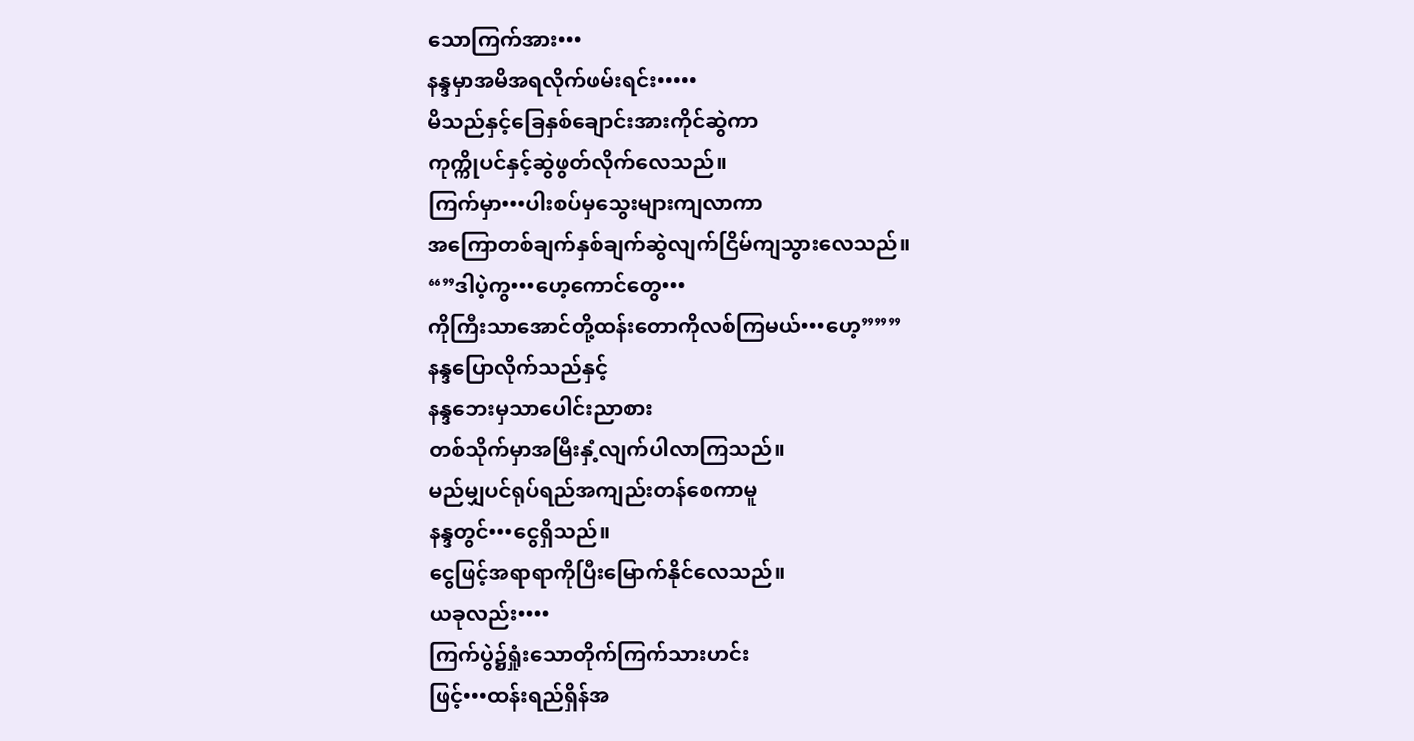သောကြက်အား•••
နန္ဒမှာအမိအရလိုက်ဖမ်းရင်း•••••
မိသည်နှင့်ခြေနှစ်ချောင်းအားကိုင်ဆွဲကာ
ကုက္ကိုပင်နှင့်ဆွဲဖွတ်လိုက်လေသည်။
ကြက်မှာ•••ပါးစပ်မှသွေးများကျလာကာ
အကြောတစ်ချက်နှစ်ချက်ဆွဲလျက်ငြိမ်ကျသွားလေသည်။
“”ဒါပဲ့ကွ•••ဟေ့ကောင်တွေ•••
ကိုကြီးသာအောင်တို့ထန်းတောကိုလစ်ကြမယ်•••ဟေ့”””
နန္ဒပြောလိုက်သည်နှင့်
နန္ဒဘေးမှသာပေါင်းညာစား
တစ်သိုက်မှာအမြီးနှံ့လျက်ပါလာကြသည်။
မည်မျှပင်ရုပ်ရည်အကျည်းတန်စေကာမူ
နန္ဒတွင်•••ငွေရှိသည်။
ငွေဖြင့်အရာရာကိုပြီးမြောက်နိုင်လေသည်။
ယခုလည်း••••
ကြက်ပွဲ၌ရှုံးသောတိုက်ကြက်သားဟင်း
ဖြင့်•••ထန်းရည်ရှိန်အ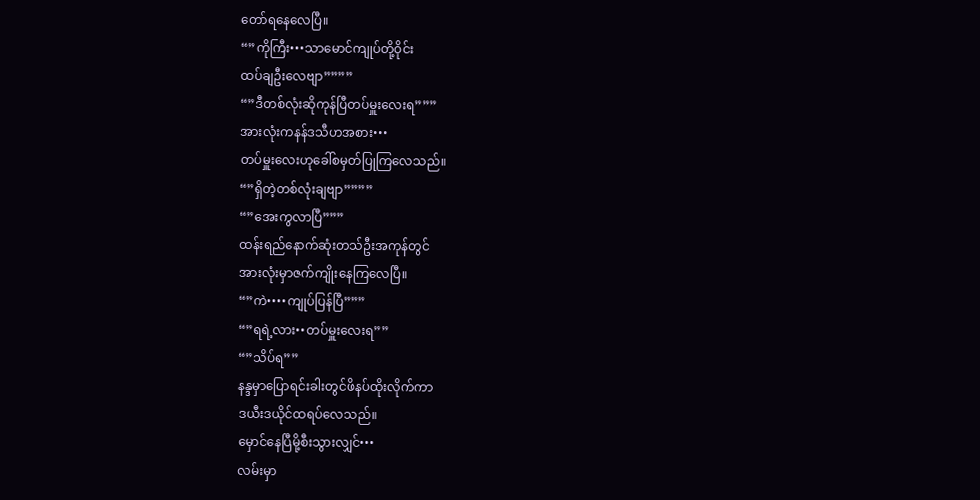တော်ရနေလေပြီ။
“”ကိုကြီး•••သာမောင်ကျုပ်တို့ဝိုင်း
ထပ်ချဦးလေဗျာ””””
“”ဒီတစ်လုံးဆိုကုန်ပြီတပ်မှူးလေးရ”””
အားလုံးကနန်ဒသီဟအစား•••
တပ်မှူးလေးဟုခေါ်စမှတ်ပြုကြလေသည်။
“”ရှိတဲ့တစ်လုံးချဗျာ””””
“”အေးကွလာပြီ”””
ထန်းရည်နောက်ဆုံးတသ်ဦးအကုန်တွင်
အားလုံးမှာဇက်ကျိုးနေကြလေပြီ။
“”ကဲ••••ကျုပ်ပြန်ပြီ”””
“”ရရဲ့လား••တပ်မှူးလေးရ””
“”သိပ်ရ””
နန္ဒမှာပြောရင်းခါးတွင်ဖိနပ်ထိုးလိုက်ကာ
ဒယီးဒယိုင်ထရပ်လေသည်။
မှောင်နေပြီမို့စီးသွားလျှင်•••
လမ်းမှာ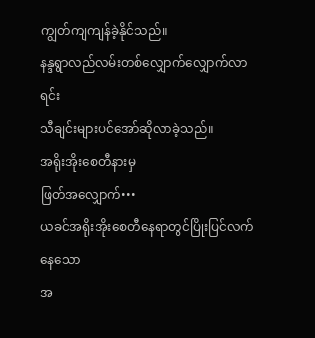ကျွတ်ကျကျန်ခဲ့နိုင်သည်။
နန္ဒရွာလည်လမ်းတစ်လျှောက်လျှောက်လာရင်း
သီချင်းများပင်အော်ဆိုလာခဲ့သည်။
အရိုးအိုးစေတီနားမှ
ဖြတ်အလျှောက်•••
ယခင်အရိုးအိုးစေတီနေရာတွင်ပြိုးပြင်လက်နေသော
အ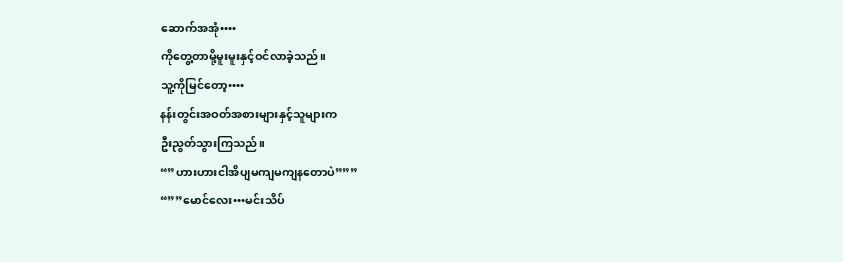ဆောက်အအုံ••••
ကိုတွေ့တာမို့မူးမူးနှင့်ဝင်လာခဲ့သည်။
သူ့ကိုမြင်တော့••••
နန်းတွင်းအဝတ်အစားများနှင့်သူများက
ဦးညွတ်သွားကြသည်။
“”ဟားဟားငါအိပျမကျမကျနတောပဲ”””
“””မောင်လေး•••မင်းသိပ်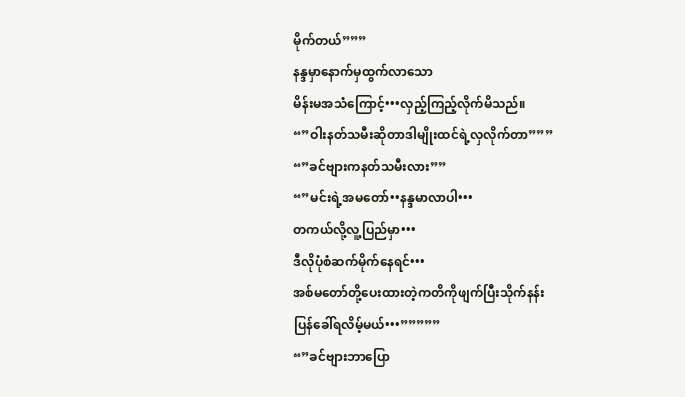မိုက်တယ်”””
နန္ဒမှာနောက်မှထွက်လာသော
မိန်းမအသံကြောင့်•••လှည့်ကြည့်လိုက်မိသည်။
“”ဝါးနတ်သမီးဆိုတာဒါမျိုးထင်ရဲ့လှလိုက်တာ”””
“”ခင်ဗျားကနတ်သမီးလား””
“”မင်းရဲ့အမတော်••နန္ဒမာလာပါ•••
တကယ်လို့လူ့ပြည်မှာ•••
ဒီလိုပုံစံဆက်မိုက်နေရင်•••
အစ်မတော်တို့ပေးထားတဲ့ကတိကိုဖျက်ပြီးသိုက်နန်း
ပြန်ခေါ်ရလိမ့်မယ်•••”””””
“”ခင်ဗျားဘာပြော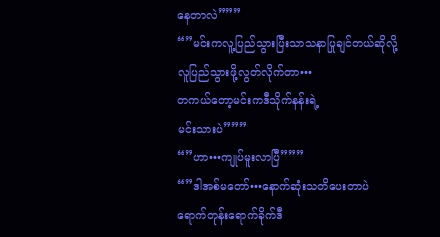နေတာလဲ”””
“”မင်းကလူ့ပြည်သွားပြီးသာသနာပြုချင်တယ်ဆိုလို့
လူပြည်သွားဖို့လွတ်လိုက်တာ•••
တကယ်တော့မင်းကဒီသိုက်နန်းရဲ့
မင်းသားပဲ”””
“”ဟာ•••ကျုပ်မူးလာပြီ”””
“”ဒါအစ်မတော်•••နောက်ဆုံးသတိပေးတာပဲ
ရောက်တုန်းရောက်ခိုက်ဒီ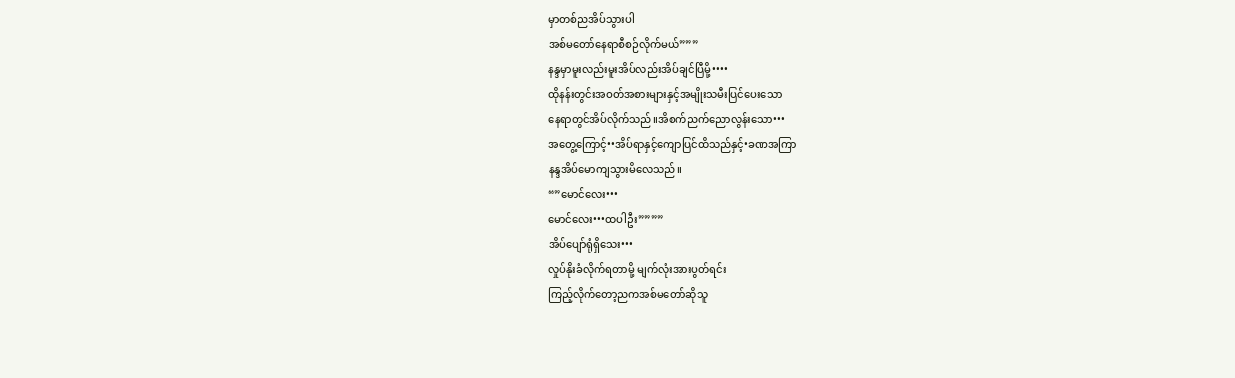မှာတစ်ညအိပ်သွားပါ
အစ်မတော်နေရာစီစဉ်လိုက်မယ်”””
နန္ဒမှာမူးလည်းမူးအိပ်လည်းအိပ်ချင်ပြီမို့••••
ထိုနန်းတွင်းအဝတ်အစားများနှင့်အမျိုးသမီးပြင်ပေးသော
နေရာတွင်အိပ်လိုက်သည်။အိစက်ညက်ညောလွန်းသော•••
အတွေ့ကြောင့်••အိပ်ရာနှင့်ကျောပြင်ထိသည်နှင့်•ခဏအကြာ
နန္ဒအိပ်မောကျသွားမိလေသည်။
“”မောင်လေး•••
မောင်လေး•••ထပါဦး””””
အိပ်ပျော်ရုံရှိသေး•••
လှုပ်နိုးခံလိုက်ရတာမို့ မျက်လုံးအားပွတ်ရင်း
ကြည့်လိုက်တော့ညကအစ်မတော်ဆိုသူ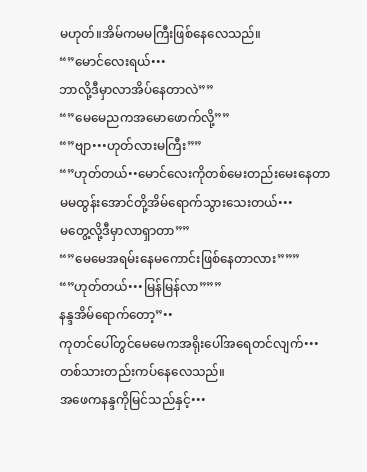မဟုတ်။အိမ်ကမမကြီးဖြစ်နေလေသည်။
“”မောင်လေးရယ်•••
ဘာလို့ဒီမှာလာအိပ်နေတာလဲ””
“”မေမေညကအမောဖောက်လို့””
“”ဗျာ•••ဟုတ်လားမကြီး””
“”ဟုတ်တယ်••မောင်လေးကိုတစ်မေးတည်းမေးနေတာ
မမထွန်းအောင်တို့အိမ်ရောက်သွားသေးတယ်•••
မတွေ့လို့ဒီမှာလာရှာတာ””
“”မေမေအရမ်းနေမကောင်းဖြစ်နေတာလား”””
“”ဟုတ်တယ်•••မြန်မြန်လာ”””
နန္ဒအိမ်ရောက်တော့”••
ကုတင်ပေါ်တွင်မေမေကအရိုးပေါ်အရေတင်လျက်•••
တစ်သားတည်းကပ်နေလေသည်။
အဖေကနန္ဒကိုမြင်သည်နှင့်•••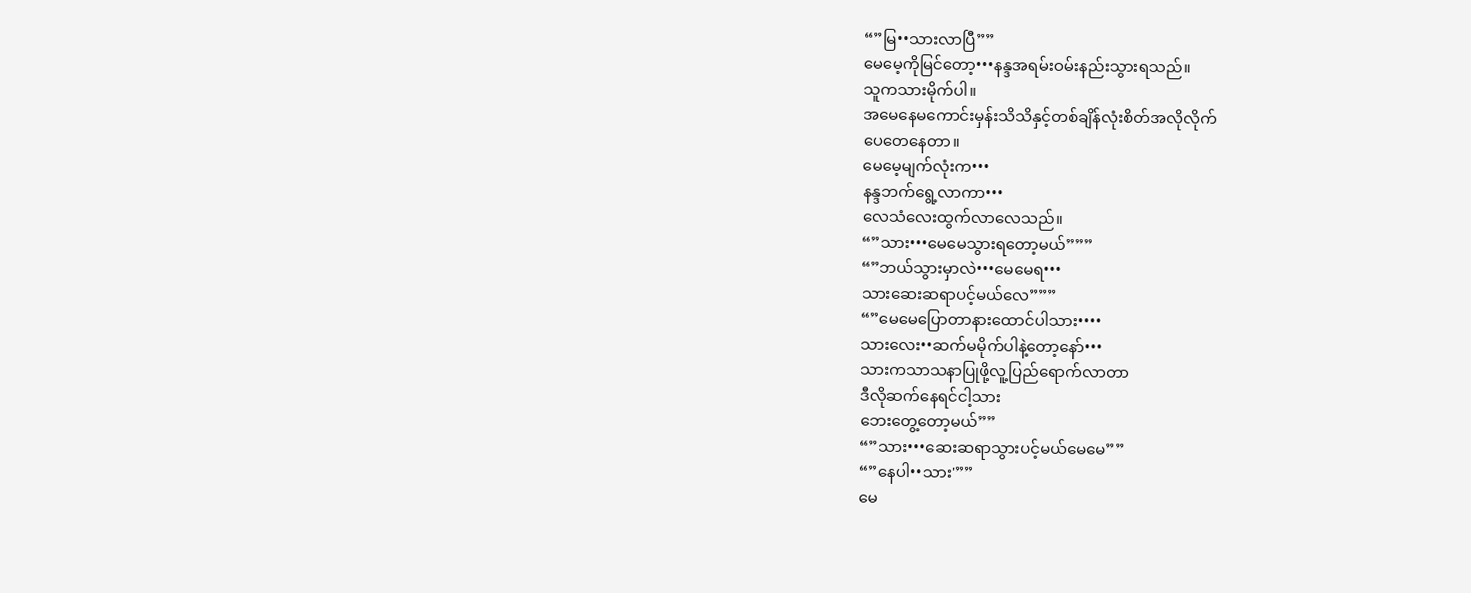“”မြ••သားလာပြီ””
မေမေ့ကိုမြင်တော့•••နန္ဒအရမ်းဝမ်းနည်းသွားရသည်။
သူကသားမိုက်ပါ။
အမေနေမကောင်းမှန်းသိသိနှင့်တစ်ချိန်လုံးစိတ်အလိုလိုက်
ပေတေနေတာ။
မေမေ့မျက်လုံးက•••
နန္ဒဘက်ရွေ့လာကာ•••
လေသံလေးထွက်လာလေသည်။
“”သား•••မေမေသွားရတော့မယ်”””
“”ဘယ်သွားမှာလဲ•••မေမေရ•••
သားဆေးဆရာပင့်မယ်လေ”””
“”မေမေပြောတာနားထောင်ပါသား••••
သားလေး••ဆက်မမိုက်ပါနဲ့တော့နော်•••
သားကသာသနာပြုဖို့လူ့ပြည်ရောက်လာတာ
ဒီလိုဆက်နေရင်ငါ့သား
ဘေးတွေ့တော့မယ်””
“”သား•••ဆေးဆရာသွားပင့်မယ်မေမေ””
“”နေပါ••သား'””
မေ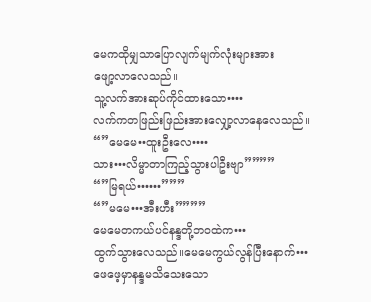မေကထိုမျှသာပြောလျက်မျက်လုံးများအား
ဖျော့လာလေသည်။
သူ့လက်အားဆုပ်ကိုင်ထားသော••••
လက်ကတဖြည်းဖြည်းအားလျှော့လာနေလေသည်။
“”မေမေ••ထူးဦးလေ••••
သား•••လိမ္မာတာကြည့်သွားပါဦးဗျာ””””
“”မြရယ်••••••”””
“”မမေ•••အီးဟီး””””
မေမေတကယ်ပင်နန္ဒတို့ဘဝထဲက•••
ထွက်သွားလေသည်။မေမေကွယ်လွန်ပြီးနောက်•••
ဖေဖေ့မှာနန္ဒမသိသေးသော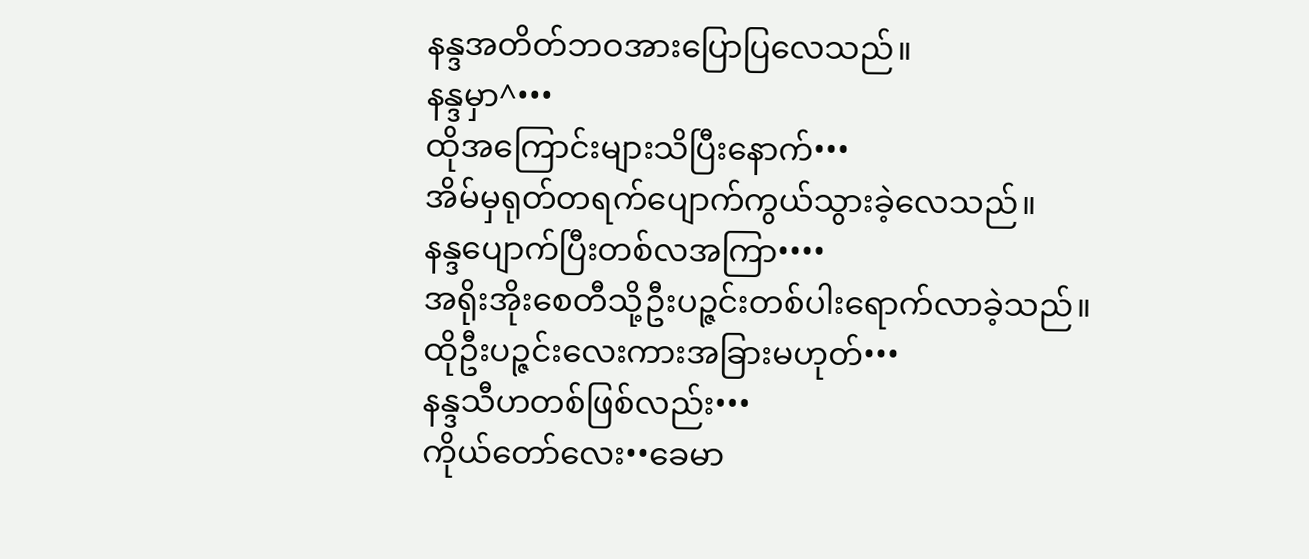နန္ဒအတိတ်ဘဝအားပြောပြလေသည်။
နန္ဒမှာ^•••
ထိုအကြောင်းများသိပြီးနောက်•••
အိမ်မှရုတ်တရက်ပျောက်ကွယ်သွားခဲ့လေသည်။
နန္ဒပျောက်ပြီးတစ်လအကြာ••••
အရိုးအိုးစေတီသို့ဦးပဉ္ဇင်းတစ်ပါးရောက်လာခဲ့သည်။
ထိုဦးပဉ္ဇင်းလေးကားအခြားမဟုတ်•••
နန္ဒသီဟတစ်ဖြစ်လည်း•••
ကိုယ်တော်လေး••ခေမာ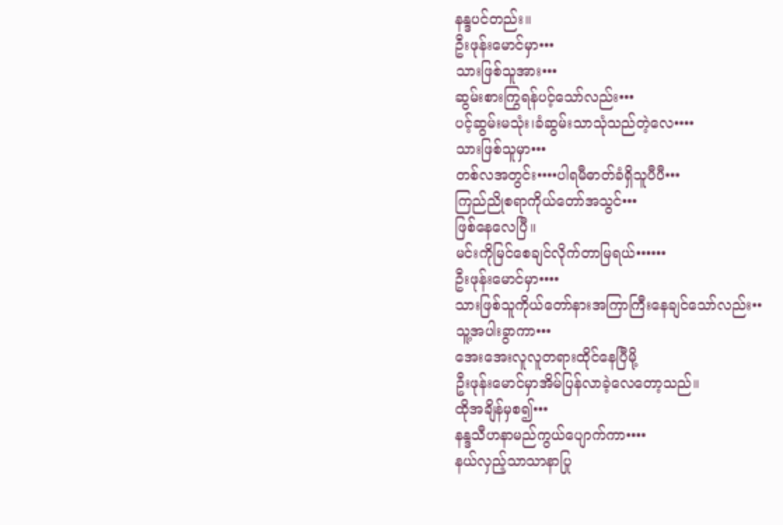နန္ဒပင်တည်း။
ဦးဖုန်းမောင်မှာ•••
သားဖြစ်သူအား•••
ဆွမ်းစားကြွရန်ပင့်သော်လည်း•••
ပင့်ဆွမ်းမသုံး၊ခံဆွမ်းသာသုံသည်တဲ့လေ••••
သားဖြစ်သူမှာ•••
တစ်လအတွင်း••••ပါရမီဓာတ်ခံရှိသူပီပီ•••
ကြည်ညိုစရာကိုယ်တော်အသွင်•••
ဖြစ်နေလေပြီ။
မင်းကိုမြင်စေချင်လိုက်တာမြရယ်••••••
ဦးဖုန်းမောင်မှာ••••
သားဖြစ်သူကိုယ်တော်နားအကြာကြီးနေချင်သော်လည်း••
သူ့အပါးခွာကာ•••
အေးအေးလူလူတရားထိုင်နေပြီမို့
ဦးဖုန်းမောင်မှာအိမ်ပြန်လာခဲ့လေတော့သည်။
ထိုအချိန်မှစ၍•••
နန္ဒသီဟနာမည်ကွယ်ပျောက်ကာ••••
နယ်လှည့်သာသာနာပြု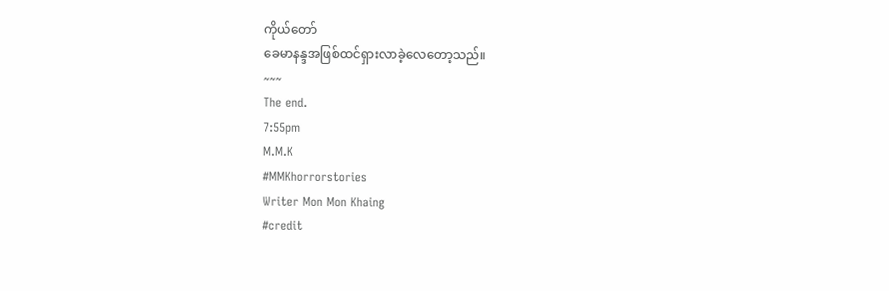ကိုယ်တော်
ခေမာနန္ဒအဖြစ်ထင်ရှားလာခဲ့လေတော့သည်။
~~~
The end.
7:55pm
M.M.K
#MMKhorrorstories
Writer Mon Mon Khaing
#credit